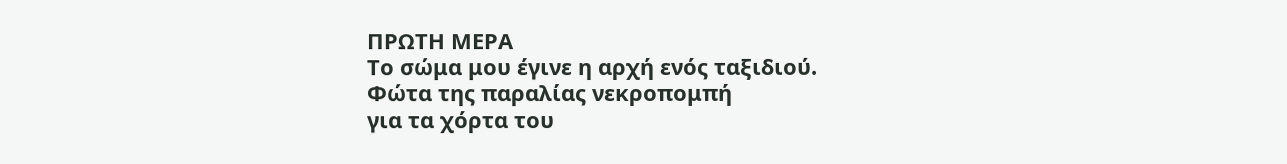ΠΡΩΤΗ ΜΕΡΑ
Το σώμα μου έγινε η αρχή ενός ταξιδιού.
Φώτα της παραλίας νεκροπομπή
για τα χόρτα του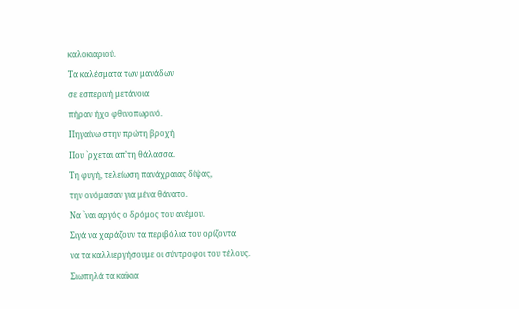καλοκιαριού.
Τα καλέσματα των μανάδων
σε εσπερινή μετάνοια
πήραν ήχο φθινοπωρινό.
Πηγαίνω στην πρώτη βροχή
Που `ρχεται απ’τη θάλασσα.
Τη φυγή, τελείωση πανάχραιας δίψας,
την ονόμασαν για μένα θάνατο.
Να `ναι αργός ο δρόμος του ανέμου.
Σιγά να χαράζουν τα περιβόλια του ορίζοντα
να τα καλλιεργήσουμε οι σύντροφοι του τέλους.
Σιωπηλά τα καϊκια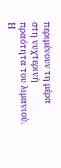περιμένουν τη μέρα
στη νυχτερινή πραότητα του λιμανιού.
Η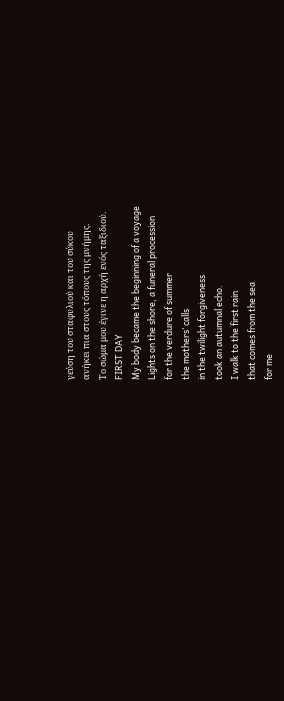γεύση του σταφυλιού και του σύκου
ανήκει πια στους τόπους της μνήμης.
Το σώμα μου έγινε η αρχή ενός ταξιδιού.
FIRST DAY
My body became the beginning of a voyage
Lights on the shore, a funeral procession
for the verdure of summer
the mothers’ calls
in the twilight forgiveness
took an autumnal echo.
I walk to the first rain
that comes from the sea
for me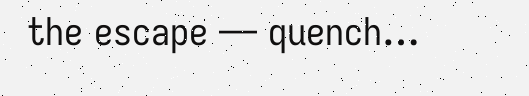the escape — quench…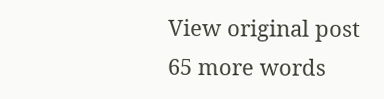View original post 65 more words